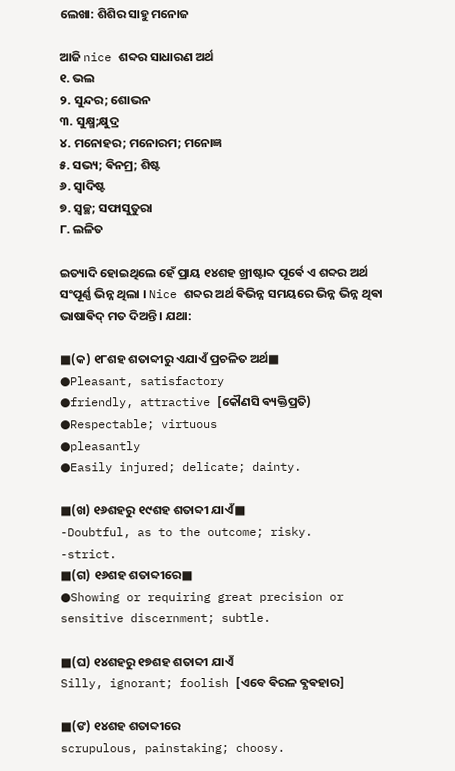ଲେଖା: ଶିଶିର ସାହୁ ମନୋଜ

ଆଜି nice ଶବ୍ଦର ସାଧାରଣ ଅର୍ଥ
୧. ଭଲ
୨. ସୁନ୍ଦର; ଶୋଭନ
୩. ସୁକ୍ଷ୍ମ;କ୍ଷୁଦ୍ର
୪. ମନୋହର; ମନୋରମ; ମନୋଜ୍ଞ
୫. ସଭ୍ୟ; ଵିନମ୍ର; ଶିଷ୍ଟ
୬. ସ୍ଵାଦିଷ୍ଟ
୭. ସ୍ଵଚ୍ଛ; ସଫାସୁତୁରା
୮. ଲଳିତ

ଇତ୍ୟାଦି ହୋଇଥିଲେ ହେଁ ପ୍ରାୟ ୧୪ଶହ ଖ୍ରୀଷ୍ଟାବ୍ଦ ପୂର୍ଵେ ଏ ଶବ୍ଦର ଅର୍ଥ ସଂପୂର୍ଣ୍ଣ ଭିନ୍ନ ଥିଲା । Nice ଶବ୍ଦର ଅର୍ଥ ଵିଭିନ୍ନ ସମୟରେ ଭିନ୍ନ ଭିନ୍ନ ଥିଵା ଭାଷାଵିଦ୍ ମତ ଦିଅନ୍ତି । ଯଥା:

■(କ) ୧୮ଶହ ଶତାବ୍ଦୀରୁ ଏଯାଏଁ ପ୍ରଚଳିତ ଅର୍ଥ■
●Pleasant, satisfactory
●friendly, attractive [କୌଣସି ଵ୍ୟକ୍ତିପ୍ରତି)
●Respectable; virtuous
●pleasantly
●Easily injured; delicate; dainty.

■(ଖ) ୧୬ଶହରୁ ୧୯ଶହ ଶତାବ୍ଦୀ ଯାଏଁ■
-Doubtful, as to the outcome; risky.
-strict.
■(ଗ) ୧୬ଶହ ଶତାବ୍ଦୀରେ■
●Showing or requiring great precision or sensitive discernment; subtle.

■(ଘ) ୧୪ଶହରୁ ୧୭ଶହ ଶତାବ୍ଦୀ ଯାଏଁ
Silly, ignorant; foolish [ଏବେ ଵିରଳ ଵ୍ଯଵହାର]

■(ଙ) ୧୪ଶହ ଶତାବ୍ଦୀରେ
scrupulous, painstaking; choosy.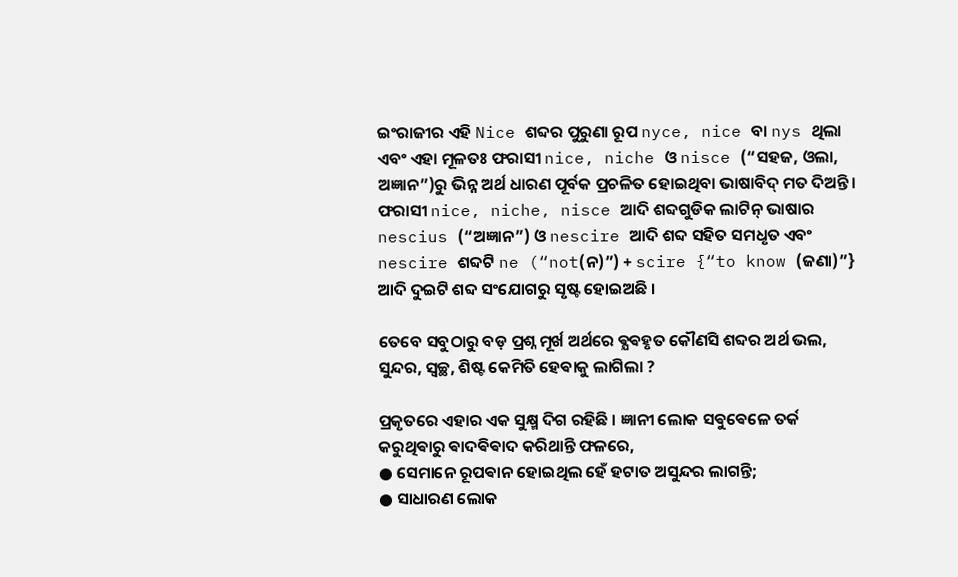ଇଂରାଜୀର ଏହି Nice ଶବ୍ଦର ପୁରୁଣା ରୂପ nyce, nice ବା nys ଥିଲା ଏବଂ ଏହା ମୂଳତଃ ଫରାସୀ nice, niche ଓ nisce (“ସହଜ, ଓଲା, ଅଜ୍ଞାନ”)ରୁ ଭିନ୍ନ ଅର୍ଥ ଧାରଣ ପୂର୍ବକ ପ୍ରଚଳିତ ହୋଇଥିବା ଭାଷାବିଦ୍ ମତ ଦିଅନ୍ତି । ଫରାସୀ nice, niche, nisce ଆଦି ଶବ୍ଦଗୁଡିକ ଲାଟିନ୍ ଭାଷାର nescius (“ଅଜ୍ଞାନ”) ଓ nescire ଆଦି ଶବ୍ଦ ସହିତ ସମଧୃତ ଏବଂ nescire ଶବ୍ଦଟି ne (“not(ନ)”) + scire {“to know (ଜଣା)”} ଆଦି ଦୁଇଟି ଶବ୍ଦ ସଂଯୋଗରୁ ସୃଷ୍ଟ ହୋଇଅଛି ।

ତେବେ ସବୁଠାରୁ ବଡ଼ ପ୍ରଶ୍ନ ମୂର୍ଖ ଅର୍ଥରେ ଵ୍ଯଵହୃତ କୌଣସି ଶବ୍ଦର ଅର୍ଥ ଭଲ, ସୁନ୍ଦର, ସ୍ଵଚ୍ଛ, ଶିଷ୍ଟ କେମିତି ହେଵାକୁ ଲାଗିଲା ?

ପ୍ରକୃତରେ ଏହାର ଏକ ସୁକ୍ଷ୍ମ ଦିଗ ରହିଛି । ଜ୍ଞାନୀ ଲୋକ ସଵୁଵେଳେ ତର୍କ କରୁଥିଵାରୁ ଵାଦଵିଵାଦ କରିଥାନ୍ତି ଫଳରେ,
● ସେମାନେ ରୂପଵାନ ହୋଇଥିଲ ହେଁ ହଟାତ ଅସୁନ୍ଦର ଲାଗନ୍ତି;
● ସାଧାରଣ ଲୋକ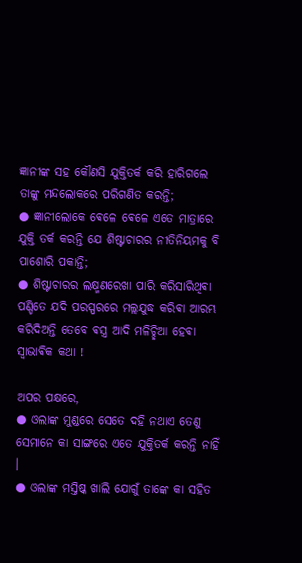ଜ୍ଞାନୀଙ୍କ ସହ କୌଣସି ଯୁକ୍ତିତର୍କ କରି ହାରିଗଲେ ତାଙ୍କୁ ମନ୍ଦଲୋକରେ ପରିଗଣିତ କରନ୍ତି;
● ଜ୍ଞାନୀଲୋକେ ଵେଳେ ଵେଳେ ଏତେ ମାତ୍ରାରେ ଯୁକ୍ତି ତର୍କ କରନ୍ତି ଯେ ଶିଷ୍ଟାଚାରର ନୀତିନିୟମକୁ ବି ପାଶୋରି ପକାନ୍ତି;
● ଶିଷ୍ଟାଚାରର ଲକ୍ଷ୍ମଣରେଖା ପାରି କରିସାରିଥିଵା ପଣ୍ଡିତେ ଯଦି ପରସ୍ପରରେ ମଲ୍ଲଯୁଦ୍ଧ କରିଵା ଆରମ୍ଭ କରିଦିଅନ୍ତି ତେବେ ଵସ୍ତ୍ର ଆଦି ମଳିଚ୍ଛିଆ ହେଵା ସ୍ଵାଭାଵିକ କଥା !

ଅପର ପକ୍ଷରେ,
● ଓଲାଙ୍କ ମୁଣ୍ଡରେ ସେତେ ଦହି ନଥାଏ ତେଣୁ ସେମାନେ କା ସାଙ୍ଗରେ ଏତେ ଯୁକ୍ତିତର୍କ କରନ୍ତି ନାହିଁ ।
● ଓଲାଙ୍କ ମସ୍ତିଷ୍କ ଖାଲି ଯୋଗୁଁ ତାଙ୍କେ କା ସହିତ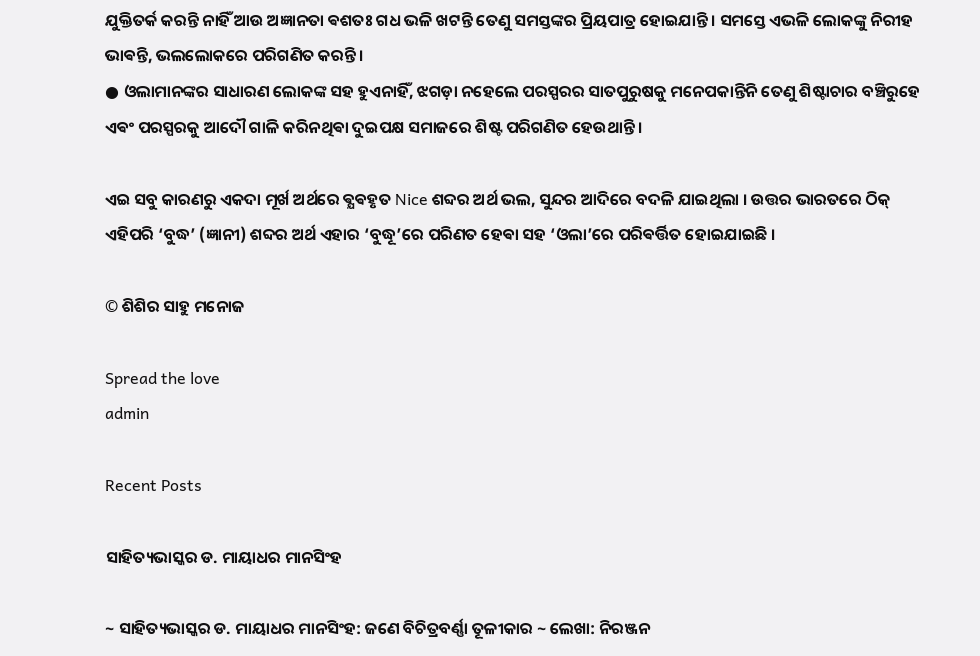ଯୁକ୍ତିତର୍କ କରନ୍ତି ନାହିଁ ଆଉ ଅଜ୍ଞାନତା ଵଶତଃ ଗଧ ଭଳି ଖଟନ୍ତି ତେଣୁ ସମସ୍ତଙ୍କର ପ୍ରିୟପାତ୍ର ହୋଇଯାନ୍ତି । ସମସ୍ତେ ଏଭଳି ଲୋକଙ୍କୁ ନିରୀହ ଭାଵନ୍ତି, ଭଲଲୋକରେ ପରିଗଣିତ କରନ୍ତି ।
● ଓଲାମାନଙ୍କର ସାଧାରଣ ଲୋକଙ୍କ ସହ ହୁଏନାହିଁ, ଝଗଡ଼ା ନହେଲେ ପରସ୍ପରର ସାତପୁରୁଷକୁ ମନେପକାନ୍ତିନି ତେଣୁ ଶିଷ୍ଟାଚାର ବଞ୍ଚିରୁହେ ଏଵଂ ପରସ୍ପରକୁ ଆଦୌ ଗାଳି କରିନଥିଵା ଦୁଇପକ୍ଷ ସମାଜରେ ଶିଷ୍ଟ ପରିଗଣିତ ହେଉଥାନ୍ତି ।

ଏଇ ସବୁ କାରଣରୁ ଏକଦା ମୂର୍ଖ ଅର୍ଥରେ ଵ୍ଯଵହୃତ Nice ଶବ୍ଦର ଅର୍ଥ ଭଲ, ସୁନ୍ଦର ଆଦିରେ ବଦଳି ଯାଇଥିଲା । ଉତ୍ତର ଭାରତରେ ଠିକ୍ ଏହିପରି ‘ବୁଦ୍ଧ’ (ଜ୍ଞାନୀ) ଶବ୍ଦର ଅର୍ଥ ଏହାର ‘ବୁଦ୍ଧୂ’ରେ ପରିଣତ ହେଵା ସହ ‘ଓଲା’ରେ ପରିଵର୍ତ୍ତିତ ହୋଇଯାଇଛି ।

© ଶିଶିର ସାହୁ ମନୋଜ

Spread the love
admin

Recent Posts

ସାହିତ୍ୟଭାସ୍କର ଡ. ମାୟାଧର ମାନସିଂହ

~ ସାହିତ୍ୟଭାସ୍କର ଡ. ମାୟାଧର ମାନସିଂହ: ଜଣେ ବିଚିତ୍ରବର୍ଣ୍ଣା ତୂଳୀକାର ~ ଲେଖା: ନିରଞ୍ଜନ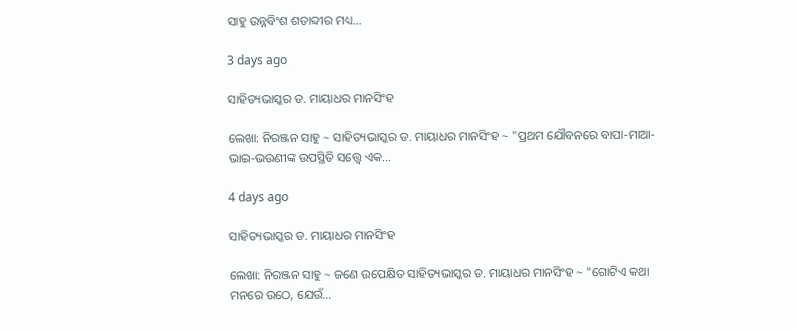ସାହୁ ଉନ୍ନବିଂଶ ଶତାବ୍ଦୀର ମଧ୍ୟ…

3 days ago

ସାହିତ୍ୟଭାସ୍କର ଡ. ମାୟାଧର ମାନସିଂହ

ଲେଖା: ନିରଞ୍ଜନ ସାହୁ ~ ସାହିତ୍ୟଭାସ୍କର ଡ. ମାୟାଧର ମାନସିଂହ ~ "ପ୍ରଥମ ଯୌବନରେ ବାପା-ମାଆ-ଭାଇ-ଭଉଣୀଙ୍କ ଉପସ୍ଥିତି ସତ୍ତ୍ୱେ ଏକ…

4 days ago

ସାହିତ୍ୟଭାସ୍କର ଡ. ମାୟାଧର ମାନସିଂହ

ଲେଖା: ନିରଞ୍ଜନ ସାହୁ ~ ଜଣେ ଉପେକ୍ଷିତ ସାହିତ୍ୟଭାସ୍କର ଡ. ମାୟାଧର ମାନସିଂହ ~ "ଗୋଟିଏ କଥା ମନରେ ଉଠେ, ଯେଉଁ…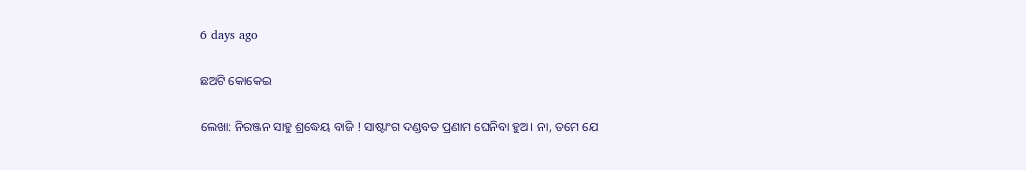6 days ago

ଛଅଟି କୋକେଇ

ଲେଖା: ନିରଞ୍ଜନ ସାହୁ ଶ୍ରଦ୍ଧେୟ ବାଜି ! ସାଷ୍ଟାଂଗ ଦଣ୍ଡବତ ପ୍ରଣାମ ଘେନିବା ହୁଅ। ନା, ତମେ ଯେ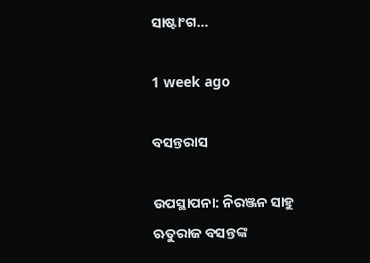ସାଷ୍ଟାଂଗ…

1 week ago

ବସନ୍ତରାସ

ଉପସ୍ଥାପନା: ନିରଞ୍ଜନ ସାହୁ ଋତୁରାଜ ବସନ୍ତଙ୍କ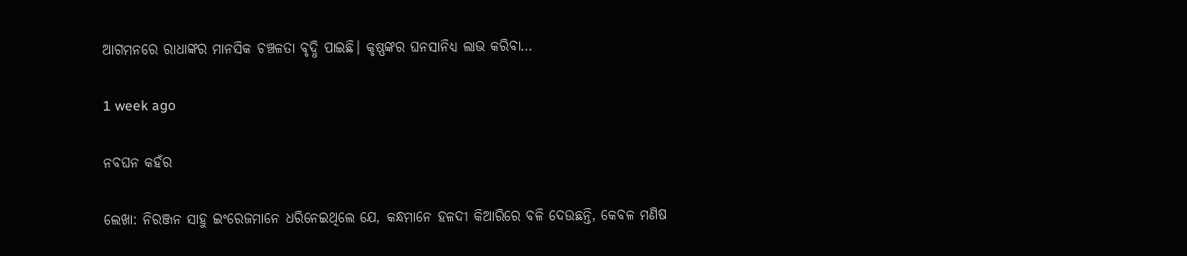ଆଗମନରେ ରାଧାଙ୍କର ମାନସିକ ଚଞ୍ଚଳତା ବୃଦ୍ଧି ପାଇଛି। କୃଷ୍ଣଙ୍କର ଘନସାନିଧ୍ୟ ଲାଭ କରିବା…

1 week ago

ନବଘନ କହଁର

ଲେଖା: ନିରଞ୍ଜନ ସାହୁ ଇଂରେଜମାନେ ଧରିନେଇଥିଲେ ଯେ, କନ୍ଧମାନେ ହଳଦୀ କିଆରିରେ ବଳି ଦେଉଛନ୍ତି, କେବଳ ମଣିଷ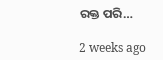ରକ୍ତ ପରି…

2 weeks ago